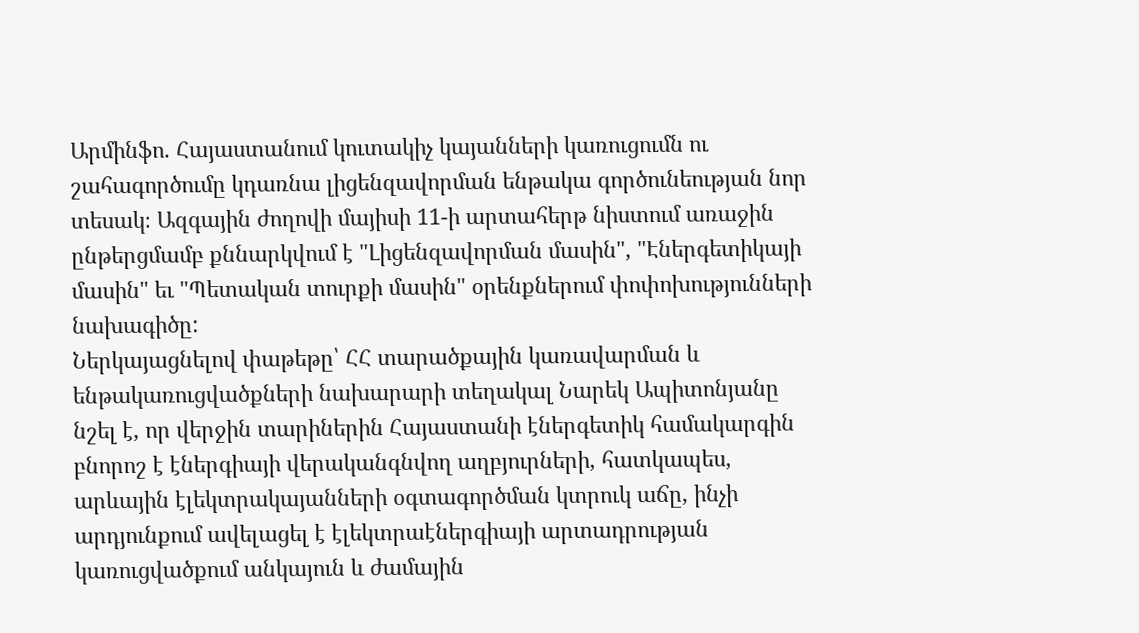Արմինֆո. Հայաստանում կուտակիչ կայանների կառուցումն ու շահագործումը կդառնա լիցենզավորման ենթակա գործունեության նոր տեսակ։ Ազգային ժողովի մայիսի 11-ի արտահերթ նիստում առաջին ընթերցմամբ քննարկվում է "Լիցենզավորման մասին", "Էներգետիկայի մասին" եւ "Պետական տուրքի մասին" օրենքներում փոփոխությունների նախագիծը:
Ներկայացնելով փաթեթը՝ ՀՀ տարածքային կառավարման և ենթակառուցվածքների նախարարի տեղակալ Նարեկ Ապիտոնյանը նշել է, որ վերջին տարիներին Հայաստանի էներգետիկ համակարգին բնորոշ է էներգիայի վերականգնվող աղբյուրների, հատկապես, արևային էլեկտրակայանների օգտագործման կտրուկ աճը, ինչի արդյունքում ավելացել է էլեկտրաէներգիայի արտադրության կառուցվածքում անկայուն և ժամային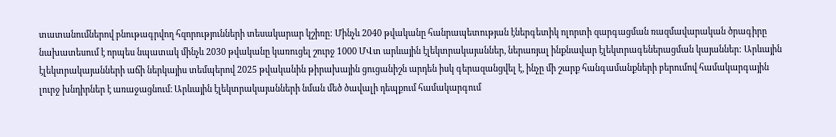տատանումներով բնութագրվող հզորությունների տեսակարար կշիռը: Մինչև 2040 թվականը հանրապետության էներգետիկ ոլորտի զարգացման ռազմավարական ծրագիրը նախատեսում է որպես նպատակ մինչև 2030 թվականը կառուցել շուրջ 1000 ՄՎտ արևային էլեկտրակայաններ, ներառյալ ինքնավար էլեկտրագեներացման կայաններ: Արևային էլեկտրակայանների աճի ներկայիս տեմպերով 2025 թվականին թիրախային ցուցանիշն արդեն իսկ գերազանցվել է, ինչը մի շարք հանգամանքների բերումով համակարգային լուրջ խնդիրներ է առաջացնում։ Արևային էլեկտրակայանների նման մեծ ծավալի դեպքում համակարգում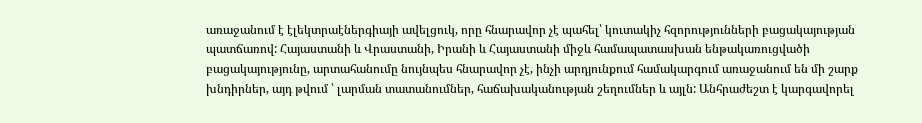առաջանում է էլեկտրաէներգիայի ավելցուկ, որը հնարավոր չէ պահել՝ կուտակիչ հզորությունների բացակայության պատճառով: Հայաստանի և Վրաստանի, Իրանի և Հայաստանի միջև համապատասխան ենթակառուցվածի բացակայությունը, արտահանումը նույնպես հնարավոր չէ, ինչի արդյունքում համակարգում առաջանում են մի շարք խնդիրներ, այդ թվում ՝ լարման տատանումներ, հաճախականության շեղումներ և այլն: Անհրաժեշտ է կարգավորել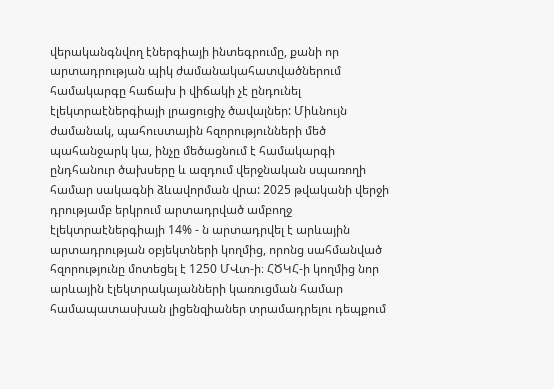վերականգնվող էներգիայի ինտեգրումը, քանի որ արտադրության պիկ ժամանակահատվածներում համակարգը հաճախ ի վիճակի չէ ընդունել էլեկտրաէներգիայի լրացուցիչ ծավալներ: Միևնույն ժամանակ, պահուստային հզորությունների մեծ պահանջարկ կա, ինչը մեծացնում է համակարգի ընդհանուր ծախսերը և ազդում վերջնական սպառողի համար սակագնի ձևավորման վրա: 2025 թվականի վերջի դրությամբ երկրում արտադրված ամբողջ էլեկտրաէներգիայի 14% - ն արտադրվել է արևային արտադրության օբյեկտների կողմից, որոնց սահմանված հզորությունը մոտեցել է 1250 ՄՎտ-ի։ ՀԾԿՀ-ի կողմից նոր արևային էլեկտրակայանների կառուցման համար համապատասխան լիցենզիաներ տրամադրելու դեպքում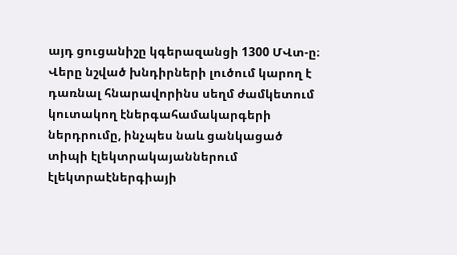այդ ցուցանիշը կգերազանցի 1300 ՄՎտ-ը։
Վերը նշված խնդիրների լուծում կարող է դառնալ հնարավորինս սեղմ ժամկետում կուտակող էներգահամակարգերի ներդրումը, ինչպես նաև ցանկացած տիպի էլեկտրակայաններում էլեկտրաէներգիայի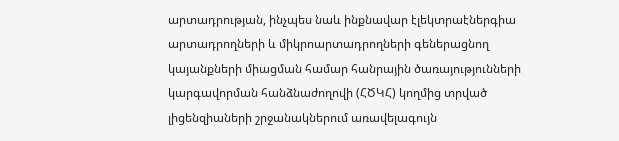արտադրության, ինչպես նաև ինքնավար էլեկտրաէներգիա արտադրողների և միկրոարտադրողների գեներացնող կայանքների միացման համար հանրային ծառայությունների կարգավորման հանձնաժողովի (ՀԾԿՀ) կողմից տրված լիցենզիաների շրջանակներում առավելագույն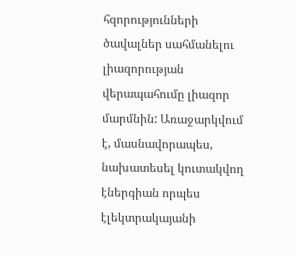հզորությունների ծավալներ սահմանելու լիազորության վերապահումը լիազոր մարմնին: Առաջարկվում է, մասնավորապես, նախատեսել կուտակվող էներգիան որպես էլեկտրակայանի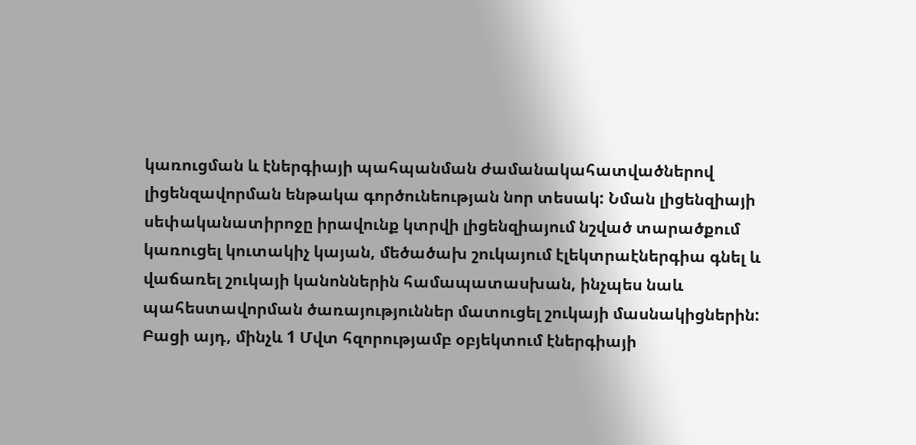կառուցման և էներգիայի պահպանման ժամանակահատվածներով լիցենզավորման ենթակա գործունեության նոր տեսակ: Նման լիցենզիայի սեփականատիրոջը իրավունք կտրվի լիցենզիայում նշված տարածքում կառուցել կուտակիչ կայան, մեծածախ շուկայում էլեկտրաէներգիա գնել և վաճառել շուկայի կանոններին համապատասխան, ինչպես նաև պահեստավորման ծառայություններ մատուցել շուկայի մասնակիցներին: Բացի այդ, մինչև 1 Մվտ հզորությամբ օբյեկտում էներգիայի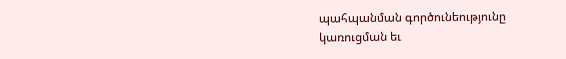պահպանման գործունեությունը կառուցման եւ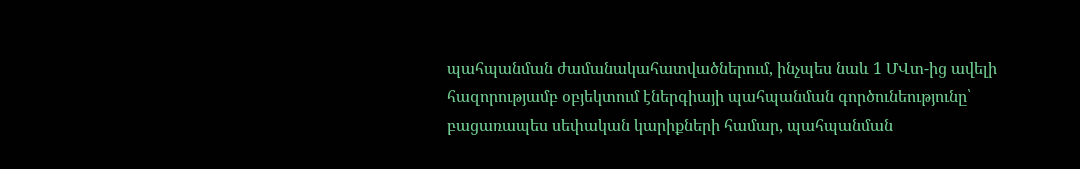պահպանման ժամանակահատվածներում, ինչպես նաև 1 ՄՎտ-ից ավելի հազորությամբ օբյեկտում էներգիայի պահպանման գործունեությունը՝ բացառապես սեփական կարիքների համար, պահպանման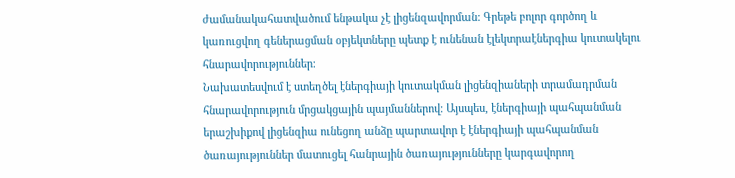ժամանակահատվածում ենթակա չէ լիցենզավորման: Գրեթե բոլոր գործող և կառուցվող գեներացման օբյեկտները պետք է ունենան էլեկտրաէներգիա կուտակելու հնարավորություններ։
Նախատեսվում է ստեղծել էներգիայի կուտակման լիցենզիաների տրամադրման հնարավորություն մրցակցային պայմաններով։ Այսպես, էներգիայի պահպանման երաշխիքով լիցենզիա ունեցող անձը պարտավոր է էներգիայի պահպանման ծառայություններ մատուցել հանրային ծառայությունները կարգավորող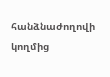հանձնաժողովի կողմից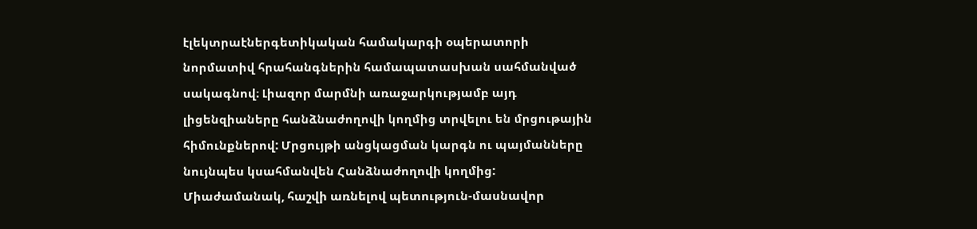էլեկտրաէներգետիկական համակարգի օպերատորի նորմատիվ հրահանգներին համապատասխան սահմանված սակագնով։ Լիազոր մարմնի առաջարկությամբ այդ լիցենզիաները հանձնաժողովի կողմից տրվելու են մրցութային հիմունքներով: Մրցույթի անցկացման կարգն ու պայմանները նույնպես կսահմանվեն Հանձնաժողովի կողմից: Միաժամանակ, հաշվի առնելով պետություն-մասնավոր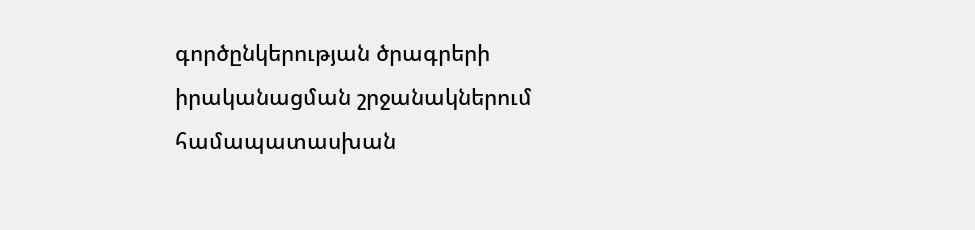գործընկերության ծրագրերի իրականացման շրջանակներում համապատասխան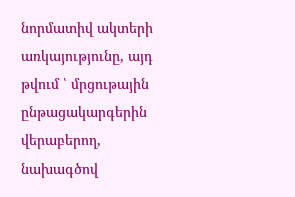նորմատիվ ակտերի առկայությունը, այդ թվում ՝ մրցութային ընթացակարգերին վերաբերող, նախագծով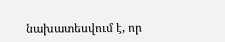նախատեսվում է, որ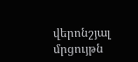վերոնշյալ մրցույթն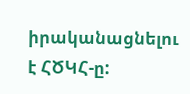իրականացնելու է ՀԾԿՀ-ը: